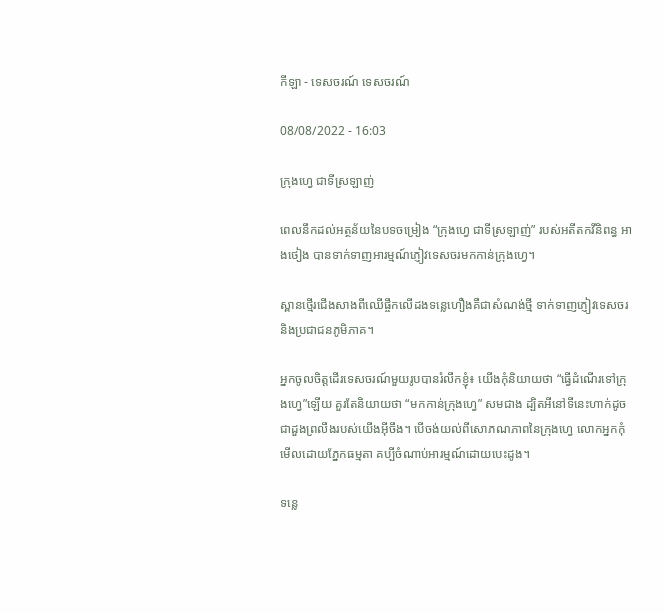កីឡា - ទេសចរណ៍ ទេសចរណ៍

08/08/2022 - 16:03

ក្រុងហ្វេ ជាទីស្រឡាញ់

ពេលនឹកដល់អត្ថន័យនៃបទចម្រៀង “ក្រុងហ្វេ ជាទីស្រឡាញ់” របស់អតីតកវីនិពន្ធ អាងថៀង បានទាក់ទាញអារម្មណ៍ភ្ញៀវទេសចរមកកាន់ក្រុងហ្វេ។

ស្ពានថ្មើរជើងសាងពីឈើផ្ចឹកលើដងទន្លេហឿងគឺជាសំណង់ថ្មី ទាក់ទាញភ្ញៀវទេសចរ
និងប្រជាជនភូមិភាគ។

អ្នកចូលចិត្តដើរទេសចរណ៍មួយរូបបានរំលឹកខ្ញុំ៖ យើងកុំនិយាយថា “ធ្វើដំណើរទៅក្រុងហ្វេ”ឡើយ គួរតែនិយាយថា “មកកាន់ក្រុងហ្វេ” សមជាង ដ្បិតអីនៅទីនេះហាក់ដូចជាដួងព្រលឹងរបស់យើងអ៊ីចឹង។ បើចង់យល់ពីសោភណភាពនៃក្រុងហ្វេ លោកអ្នកកុំមើលដោយភ្នែកធម្មតា គប្បីចំណាប់អារម្មណ៍ដោយបេះដូង។

ទន្លេ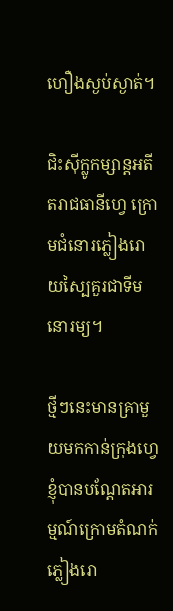ហឿងស្ងប់ស្ងាត់។

ជិះស៊ីក្លូកម្សាន្តអតីតរាជធានីហ្វេ ក្រោមជំនោរភ្លៀងរោយស្បៃគួរជាទីមនោរម្យ។

ថ្មីៗនេះមានគ្រាមួយមកកាន់ក្រុងហ្វេ ខ្ញុំបានបណ្តែតអារម្មណ៍ក្រោមតំណក់ភ្លៀងរោ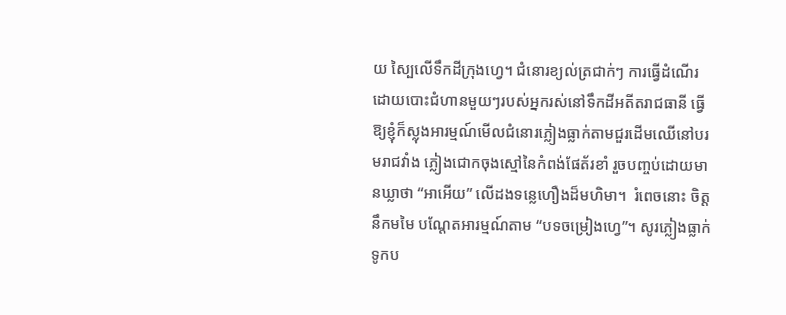យ ស្បៃលើទឹកដីក្រុងហ្វេ។ ជំនោរខ្យល់ត្រជាក់ៗ ការធ្វើដំណើរដោយបោះជំហានមួយៗរបស់អ្នករស់នៅទឹកដីអតីតរាជធានី ធ្វើឱ្យខ្ញុំក៏ស្លុងអារម្មណ៍មើលជំនោរភ្លៀងធ្លាក់តាមជួរដើមឈើនៅបរមរាជវាំង ភ្លៀងជោកចុងស្មៅនៃកំពង់ផែត័រខាំ រួចបញ្ចប់ដោយមានឃ្លាថា “អាអើយ” លើដងទន្លេហឿងដ៏មហិមា។  រំពេចនោះ ចិត្តនឹកមមៃ បណ្តែតអារម្មណ៍តាម “បទចម្រៀងហ្វេ”។ សូរភ្លៀងធ្លាក់ ទូកប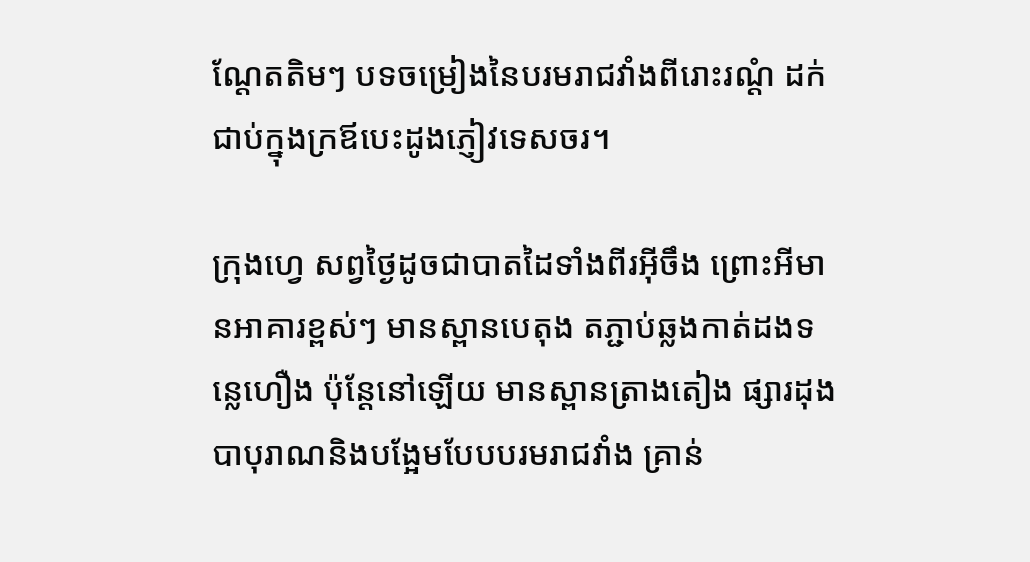ណ្ដែតតិមៗ បទចម្រៀងនៃបរមរាជវាំងពីរោះរណ្តំ ដក់ជាប់ក្នុងក្រឪបេះដូងភ្ញៀវទេសចរ។

ក្រុងហ្វេ សព្វថ្ងៃដូចជាបាតដៃទាំងពីរអ៊ីចឹង ព្រោះអីមានអាគារខ្ពស់ៗ មានស្ពានបេតុង តភ្ជាប់ឆ្លងកាត់ដងទន្លេហឿង ប៉ុន្តែនៅឡើយ មានស្ពានត្រាងតៀង ផ្សារដុងបាបុរាណនិងបង្អែមបែបបរមរាជវាំង គ្រាន់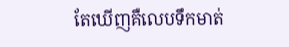តែឃើញគឺលេបទឹកមាត់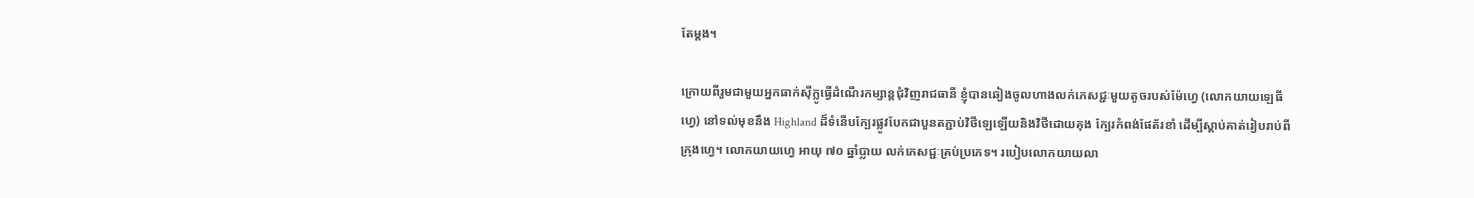តែម្តង។

ក្រោយពីរួមជាមួយអ្នកធាក់ស៊ីក្លូធ្វើដំណើរកម្សាន្តជុំវិញរាជធានី ខ្ញុំបានឆៀងចូលហាងលក់ភេសជ្ជៈមួយតូចរបស់ម៉ែហ្វេ (លោកយាយឡេធីហ្វេ) នៅទល់មុខនឹង Highland ដ៏ទំនើបក្បែរផ្លូវបែកជាបួនតភ្ជាប់វិថីឡេឡើយនិងវិថីដោយគុង ក្បែរកំពង់ផែត័រខាំ ដើម្បីស្តាប់គាត់រៀបរាប់ពីក្រុងហ្វេ។ លោកយាយហ្វេ អាយុ ៧០ ឆ្នាំប្លាយ លក់ភេសជ្ជៈគ្រប់ប្រភេទ។ របៀបលោកយាយលា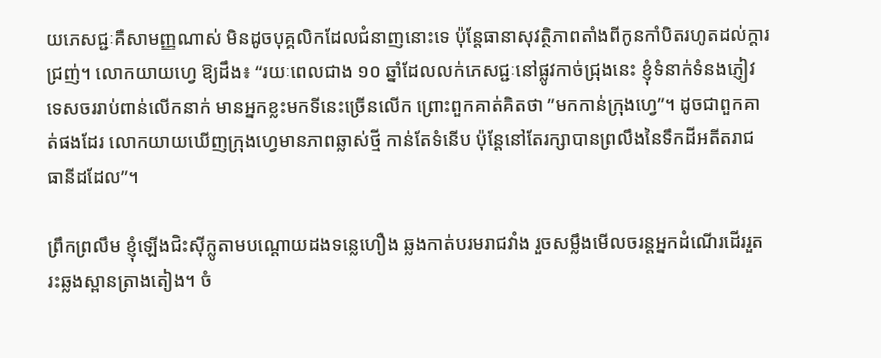យភេសជ្ជៈគឺសាមញ្ញណាស់ មិនដូចបុគ្គលិកដែលជំនាញនោះទេ ប៉ុន្តែធានាសុវត្ថិភាពតាំងពីកូនកាំបិតរហូតដល់ក្តារជ្រញ់។ លោកយាយហ្វេ ឱ្យដឹង៖ “រយៈពេលជាង ១០ ឆ្នាំដែលលក់ភេសជ្ជៈនៅផ្លូវកាច់ជ្រុងនេះ ខ្ញុំទំនាក់ទំនងភ្ញៀវទេសចររាប់ពាន់លើកនាក់ មានអ្នកខ្លះមកទីនេះច្រើនលើក ព្រោះពួកគាត់គិតថា ”មកកាន់ក្រុងហ្វេ”។ ដូចជាពួកគាត់ផងដែរ លោកយាយឃើញក្រុងហ្វេមានភាពឆ្លាស់ថ្មី កាន់តែទំនើប ប៉ុន្តែនៅតែរក្សាបានព្រលឹងនៃទឹកដីអតីតរាជធានីដដែល”។

ព្រឹកព្រលឹម ខ្ញុំឡើងជិះស៊ីក្លូតាមបណ្ដោយដងទន្លេហឿង ឆ្លងកាត់បរមរាជវាំង រួចសម្លឹងមើលចរន្តអ្នកដំណើរដើររួតរះឆ្លងស្ពានត្រាងតៀង។ ចំ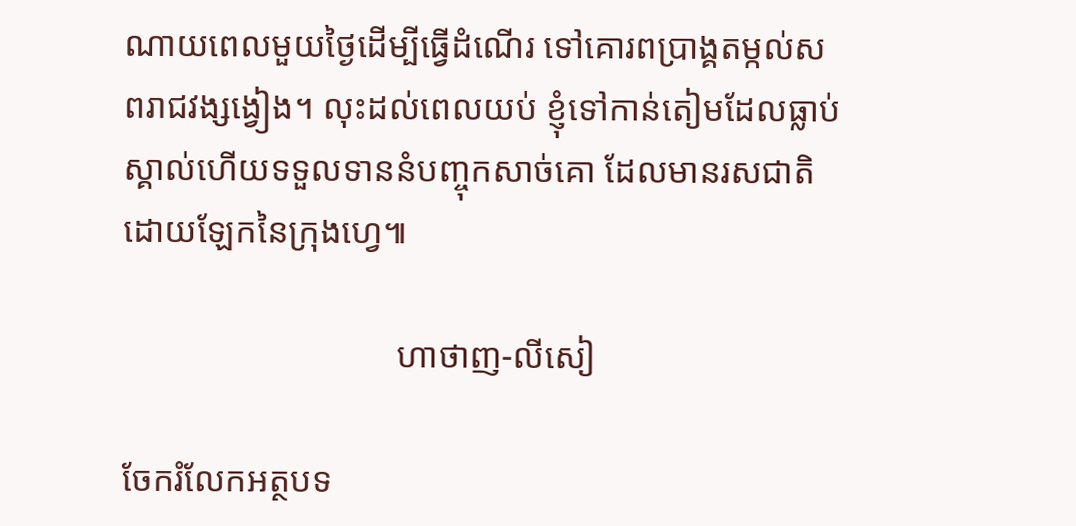ណាយពេលមួយថ្ងៃដើម្បីធ្វើដំណើរ ទៅគោរពប្រាង្គតម្កល់សពរាជវង្សង្វៀង។ លុះដល់ពេលយប់ ខ្ញុំទៅកាន់តៀមដែលធ្លាប់ស្គាល់ហើយទទួលទាននំបញ្ចុកសាច់គោ ដែលមានរសជាតិដោយឡែកនៃក្រុងហ្វេ៕

                               ហាថាញ-លីសៀ

ចែករំលែកអត្ថបទ